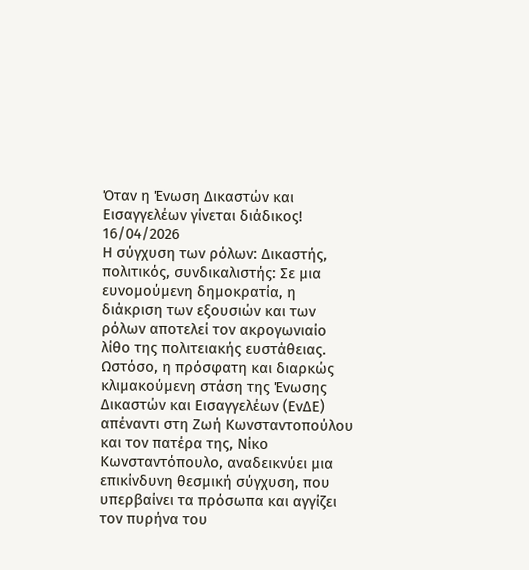Όταν η Ένωση Δικαστών και Εισαγγελέων γίνεται διάδικος!
16/04/2026
Η σύγχυση των ρόλων: Δικαστής, πολιτικός, συνδικαλιστής: Σε μια ευνομούμενη δημοκρατία, η διάκριση των εξουσιών και των ρόλων αποτελεί τον ακρογωνιαίο λίθο της πολιτειακής ευστάθειας.
Ωστόσο, η πρόσφατη και διαρκώς κλιμακούμενη στάση της Ένωσης Δικαστών και Εισαγγελέων (ΕνΔΕ) απέναντι στη Ζωή Κωνσταντοπούλου και τον πατέρα της, Νίκο Κωνσταντόπουλο, αναδεικνύει μια επικίνδυνη θεσμική σύγχυση, που υπερβαίνει τα πρόσωπα και αγγίζει τον πυρήνα του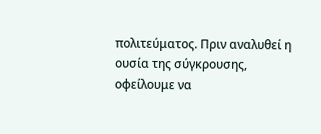πολιτεύματος. Πριν αναλυθεί η ουσία της σύγκρουσης, οφείλουμε να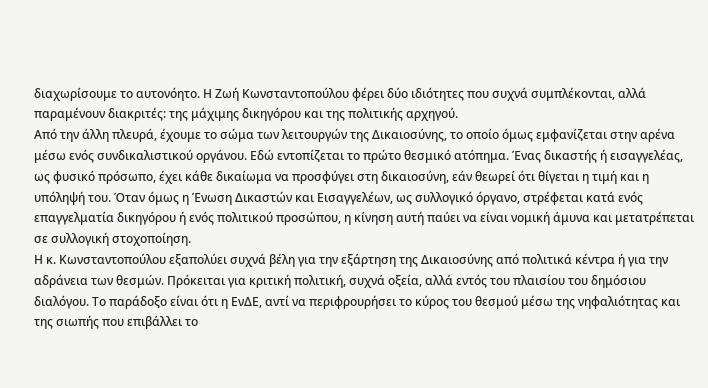διαχωρίσουμε το αυτονόητο. Η Ζωή Κωνσταντοπούλου φέρει δύο ιδιότητες που συχνά συμπλέκονται, αλλά παραμένουν διακριτές: της μάχιμης δικηγόρου και της πολιτικής αρχηγού.
Από την άλλη πλευρά, έχουμε το σώμα των λειτουργών της Δικαιοσύνης, το οποίο όμως εμφανίζεται στην αρένα μέσω ενός συνδικαλιστικού οργάνου. Εδώ εντοπίζεται το πρώτο θεσμικό ατόπημα. Ένας δικαστής ή εισαγγελέας, ως φυσικό πρόσωπο, έχει κάθε δικαίωμα να προσφύγει στη δικαιοσύνη, εάν θεωρεί ότι θίγεται η τιμή και η υπόληψή του. Όταν όμως η Ένωση Δικαστών και Εισαγγελέων, ως συλλογικό όργανο, στρέφεται κατά ενός επαγγελματία δικηγόρου ή ενός πολιτικού προσώπου, η κίνηση αυτή παύει να είναι νομική άμυνα και μετατρέπεται σε συλλογική στοχοποίηση.
Η κ. Κωνσταντοπούλου εξαπολύει συχνά βέλη για την εξάρτηση της Δικαιοσύνης από πολιτικά κέντρα ή για την αδράνεια των θεσμών. Πρόκειται για κριτική πολιτική, συχνά οξεία, αλλά εντός του πλαισίου του δημόσιου διαλόγου. Το παράδοξο είναι ότι η ΕνΔΕ, αντί να περιφρουρήσει το κύρος του θεσμού μέσω της νηφαλιότητας και της σιωπής που επιβάλλει το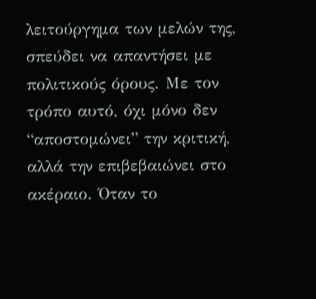λειτούργημα των μελών της, σπεύδει να απαντήσει με πολιτικούς όρους. Με τον τρόπο αυτό, όχι μόνο δεν “αποστομώνει” την κριτική, αλλά την επιβεβαιώνει στο ακέραιο. Όταν το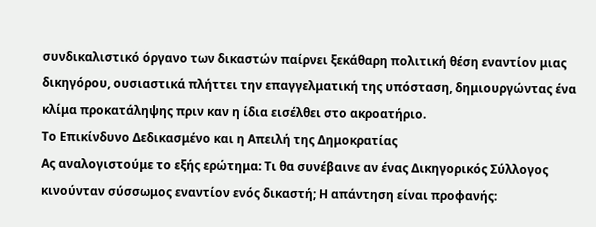συνδικαλιστικό όργανο των δικαστών παίρνει ξεκάθαρη πολιτική θέση εναντίον μιας δικηγόρου, ουσιαστικά πλήττει την επαγγελματική της υπόσταση, δημιουργώντας ένα κλίμα προκατάληψης πριν καν η ίδια εισέλθει στο ακροατήριο.
Το Επικίνδυνο Δεδικασμένο και η Απειλή της Δημοκρατίας
Ας αναλογιστούμε το εξής ερώτημα: Τι θα συνέβαινε αν ένας Δικηγορικός Σύλλογος κινούνταν σύσσωμος εναντίον ενός δικαστή; Η απάντηση είναι προφανής: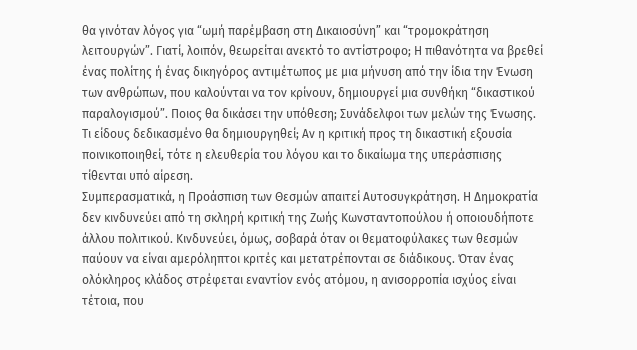θα γινόταν λόγος για “ωμή παρέμβαση στη Δικαιοσύνη” και “τρομοκράτηση λειτουργών”. Γιατί, λοιπόν, θεωρείται ανεκτό το αντίστροφο; Η πιθανότητα να βρεθεί ένας πολίτης ή ένας δικηγόρος αντιμέτωπος με μια μήνυση από την ίδια την Ένωση των ανθρώπων, που καλούνται να τον κρίνουν, δημιουργεί μια συνθήκη “δικαστικού παραλογισμού”. Ποιος θα δικάσει την υπόθεση; Συνάδελφοι των μελών της Ένωσης. Τι είδους δεδικασμένο θα δημιουργηθεί; Αν η κριτική προς τη δικαστική εξουσία ποινικοποιηθεί, τότε η ελευθερία του λόγου και το δικαίωμα της υπεράσπισης τίθενται υπό αίρεση.
Συμπερασματικά, η Προάσπιση των Θεσμών απαιτεί Αυτοσυγκράτηση. Η Δημοκρατία δεν κινδυνεύει από τη σκληρή κριτική της Ζωής Κωνσταντοπούλου ή οποιουδήποτε άλλου πολιτικού. Κινδυνεύει, όμως, σοβαρά όταν οι θεματοφύλακες των θεσμών παύουν να είναι αμερόληπτοι κριτές και μετατρέπονται σε διάδικους. Όταν ένας ολόκληρος κλάδος στρέφεται εναντίον ενός ατόμου, η ανισορροπία ισχύος είναι τέτοια, που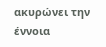ακυρώνει την έννοια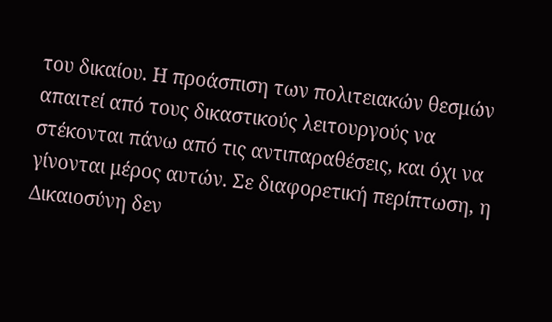του δικαίου. Η προάσπιση των πολιτειακών θεσμών απαιτεί από τους δικαστικούς λειτουργούς να στέκονται πάνω από τις αντιπαραθέσεις, και όχι να γίνονται μέρος αυτών. Σε διαφορετική περίπτωση, η Δικαιοσύνη δεν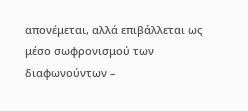απονέμεται, αλλά επιβάλλεται ως μέσο σωφρονισμού των διαφωνούντων –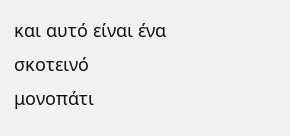και αυτό είναι ένα σκοτεινό μονοπάτι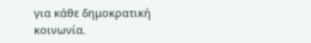για κάθε δημοκρατική κοινωνία.